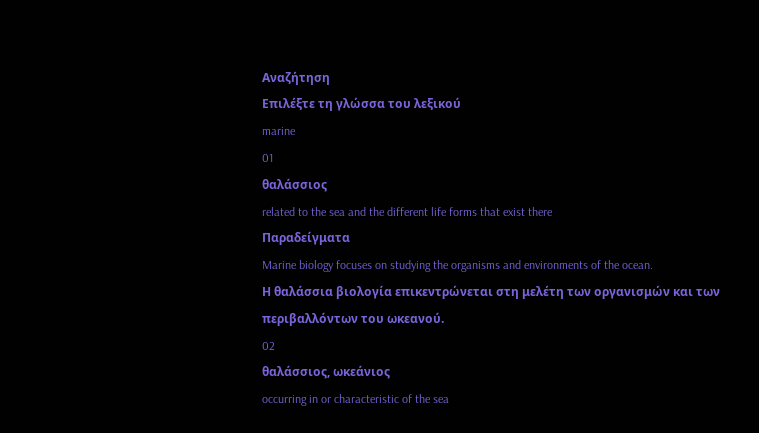Αναζήτηση
Επιλέξτε τη γλώσσα του λεξικού
marine
01
θαλάσσιος
related to the sea and the different life forms that exist there
Παραδείγματα
Marine biology focuses on studying the organisms and environments of the ocean.
Η θαλάσσια βιολογία επικεντρώνεται στη μελέτη των οργανισμών και των περιβαλλόντων του ωκεανού.
02
θαλάσσιος, ωκεάνιος
occurring in or characteristic of the sea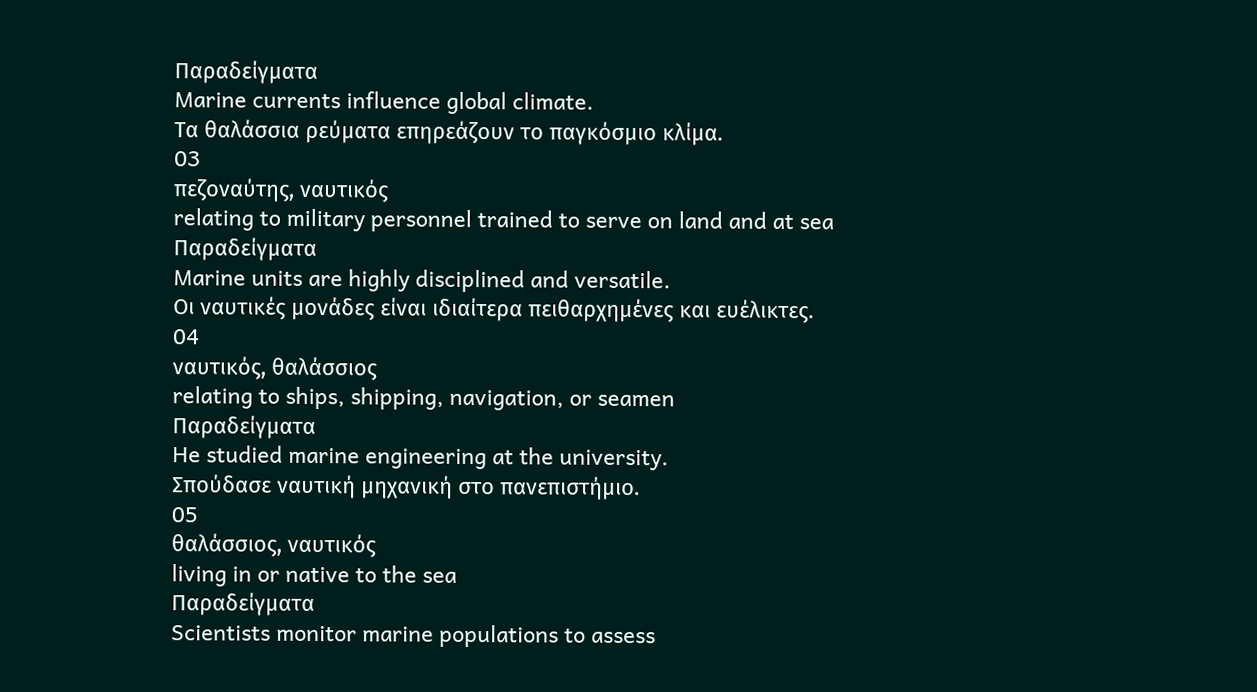Παραδείγματα
Marine currents influence global climate.
Τα θαλάσσια ρεύματα επηρεάζουν το παγκόσμιο κλίμα.
03
πεζοναύτης, ναυτικός
relating to military personnel trained to serve on land and at sea
Παραδείγματα
Marine units are highly disciplined and versatile.
Οι ναυτικές μονάδες είναι ιδιαίτερα πειθαρχημένες και ευέλικτες.
04
ναυτικός, θαλάσσιος
relating to ships, shipping, navigation, or seamen
Παραδείγματα
He studied marine engineering at the university.
Σπούδασε ναυτική μηχανική στο πανεπιστήμιο.
05
θαλάσσιος, ναυτικός
living in or native to the sea
Παραδείγματα
Scientists monitor marine populations to assess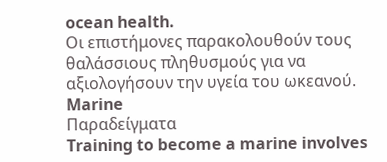ocean health.
Οι επιστήμονες παρακολουθούν τους θαλάσσιους πληθυσμούς για να αξιολογήσουν την υγεία του ωκεανού.
Marine
Παραδείγματα
Training to become a marine involves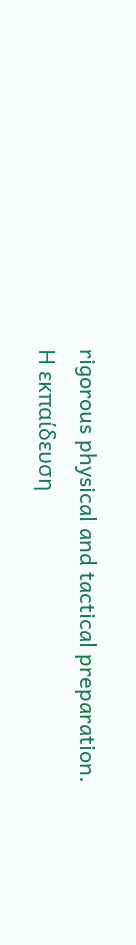rigorous physical and tactical preparation.
Η εκπαίδευση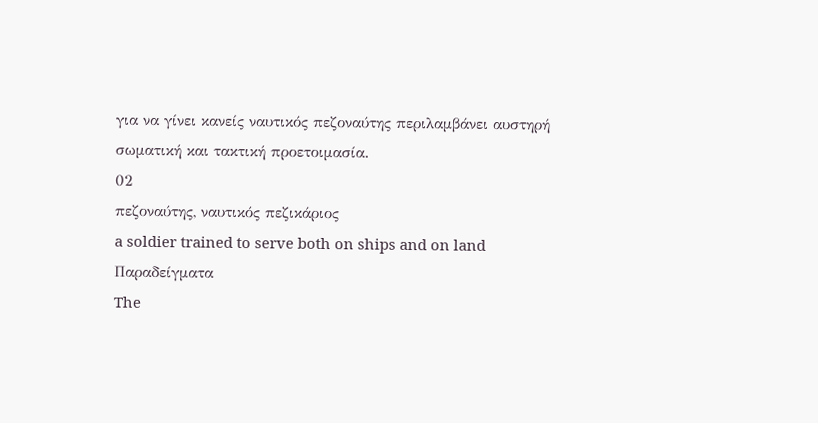για να γίνει κανείς ναυτικός πεζοναύτης περιλαμβάνει αυστηρή σωματική και τακτική προετοιμασία.
02
πεζοναύτης, ναυτικός πεζικάριος
a soldier trained to serve both on ships and on land
Παραδείγματα
The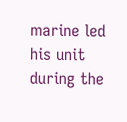marine led his unit during the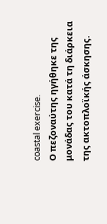coastal exercise.
Ο πεζοναύτης ηγήθηκε της μονάδας του κατά τη διάρκεια της ακτοπλοϊκής άσκησης.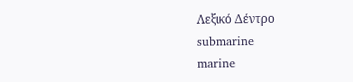Λεξικό Δέντρο
submarine
marine